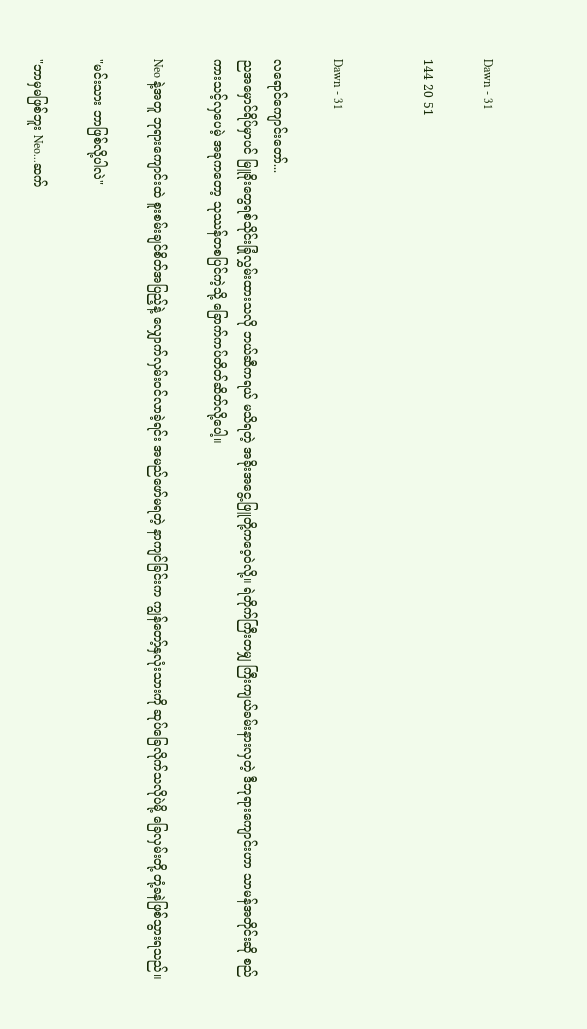Dawn - 31

144 20 51


Dawn - 31

လရောင်ကျောင်းတော်...
ည‌အမှောင်ရိပ်မှာပင် မြူခိုးတွေရစ်သိုင်းခြုံလွှမ်းထားသလို ဘယ်ဆီကရယ် မသိရတဲ့ အခိုးအငွေ့ဖြူတို့ကဝေ့ဝဲလို့။ ရဲတိုက်ကြီးတမျှ ကြီးကျယ်ခမ်းနားလှတဲ့ ဒီဘုရားကျောင်းဟာ သာမန်အတိုင်းဆို စည်ကားသင့်လှပေမဲ့ အခုကတော့ သုဿန်တစပြင်ကဲ့သို့ ခြောက်ကပ်တိတ်ဆိတ်လို့ပေါ့။

Neo နဲ့အတူ ဘုရားကျောင်းထဲ စူးစမ်းချင်စိတ်အပြည့်နဲ့ လျှောက်လှမ်းဝင်လာခဲ့ရင်း အမည်ဖော်မရတဲ့ နာကျင်ခြင်းက ကျွန်တော့်နှလုံးသားကို ဆုပ်ခြေလိုက်သလိုပဲမို့ ခြေလှမ်းတို့ တုံ့ခနဲဖြစ်သွားရသည်။

"မင်းသား ဘာဖြစ်လို့ပါလဲ"

"ဘာမှမဖြစ်ဘူး Neo...ဆက်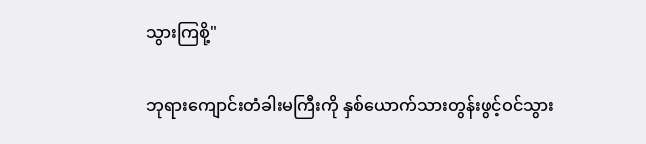သွားကြစို့"

ဘုရားကျောင်းတံခါးမကြီးကို နှစ်ယောက်သားတွန်းဖွင့်ဝင်သွား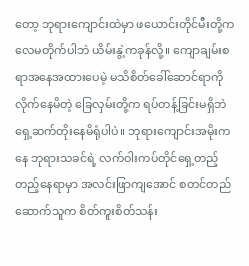တော့ ဘုရားကျောင်းထဲမှာ ဖယောင်းတိုင်မီးတို့က လေမတိုက်ပါဘဲ ယိမ်းနွဲ့ကခုန်လို့။ ကျောချမ်းစရာအနေအထားပေမဲ့ မသိစိတ်ခေါ်ဆောင်ရာကိုလိုက်နေမိတဲ့ ခြေလှမ်းတို့က ရပ်တန့်ခြင်းမရှိဘဲ ရှေ့ဆက်တိုးနေမိရုံပါပဲ။ ဘုရားကျောင်းအမိုးကနေ ဘုရားသခင်ရဲ့ လက်ဝါးကပ်တိုင်ရှေ့တည့်တည့်နေရာမှာ အလင်းဖြာကျအောင် စတင်တည်ဆောက်သူက စိတ်ကူးစိတ်သန်း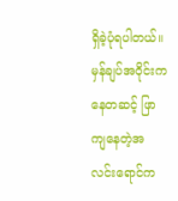ရှိခဲ့ပုံရပါတယ်။ မှန်ချပ်အဝိုင်းကနေတဆင့် ဖြာကျနေတဲ့အလင်းရောင်က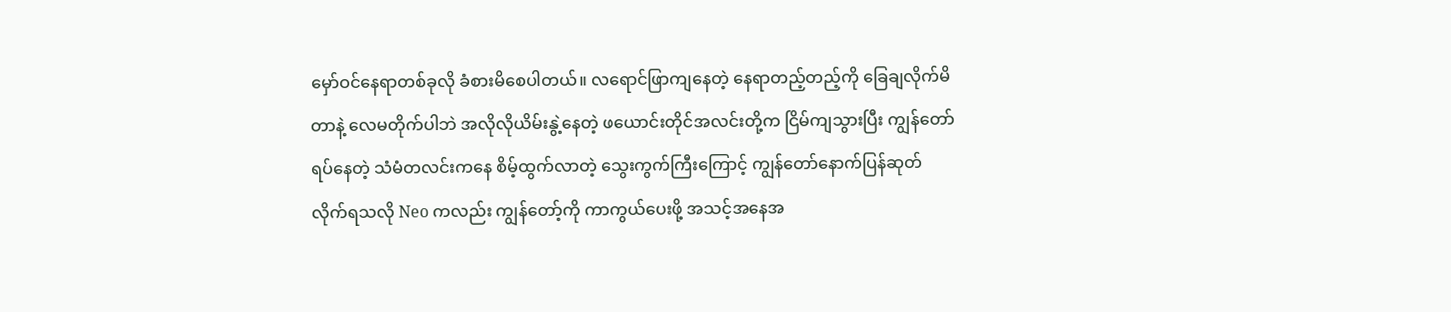မှော်ဝင်နေရာတစ်ခုလို ခံစားမိစေပါတယ်။ လရောင်ဖြာကျနေတဲ့ နေရာတည့်တည့်ကို ခြေချလိုက်မိတာနဲ့ လေမတိုက်ပါဘဲ အလိုလိုယိမ်းနွဲ့နေတဲ့ ဖယောင်းတိုင်အလင်းတို့က ငြိမ်ကျသွားပြီး ကျွန်တော်ရပ်နေတဲ့ သံမံတလင်းကနေ စိမ့်ထွက်လာတဲ့ သွေးကွက်ကြီးကြောင့် ကျွန်တော်နောက်ပြန်ဆုတ်လိုက်ရသလို Neo ကလည်း ကျွန်တော့်ကို ကာကွယ်ပေးဖို့ အသင့်အနေအ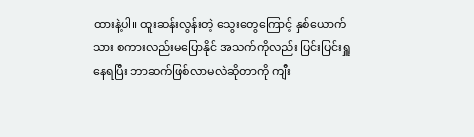ထားနဲ့ပါ။ ထူးဆန်းလွန်းတဲ့ သွေးတွေကြောင့် နှစ်ယောက်သား စကားလည်းမပြောနိုင် အသက်ကိုလည်း ပြင်းပြင်းရှူနေရပြီး ဘာဆက်ဖြစ်လာမလဲဆိုတာကို ကျီး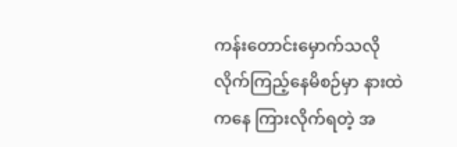ကန်းတောင်းမှောက်သလို လိုက်ကြည့်နေမိစဉ်မှာ နားထဲကနေ ကြားလိုက်ရတဲ့ အ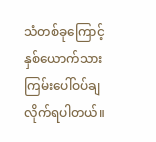သံတစ်ခုကြောင့် နှစ်ယောက်သား ကြမ်းပေါ်ဝပ်ချလိုက်ရပါတယ်။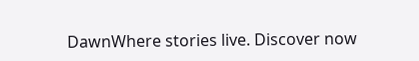DawnWhere stories live. Discover now